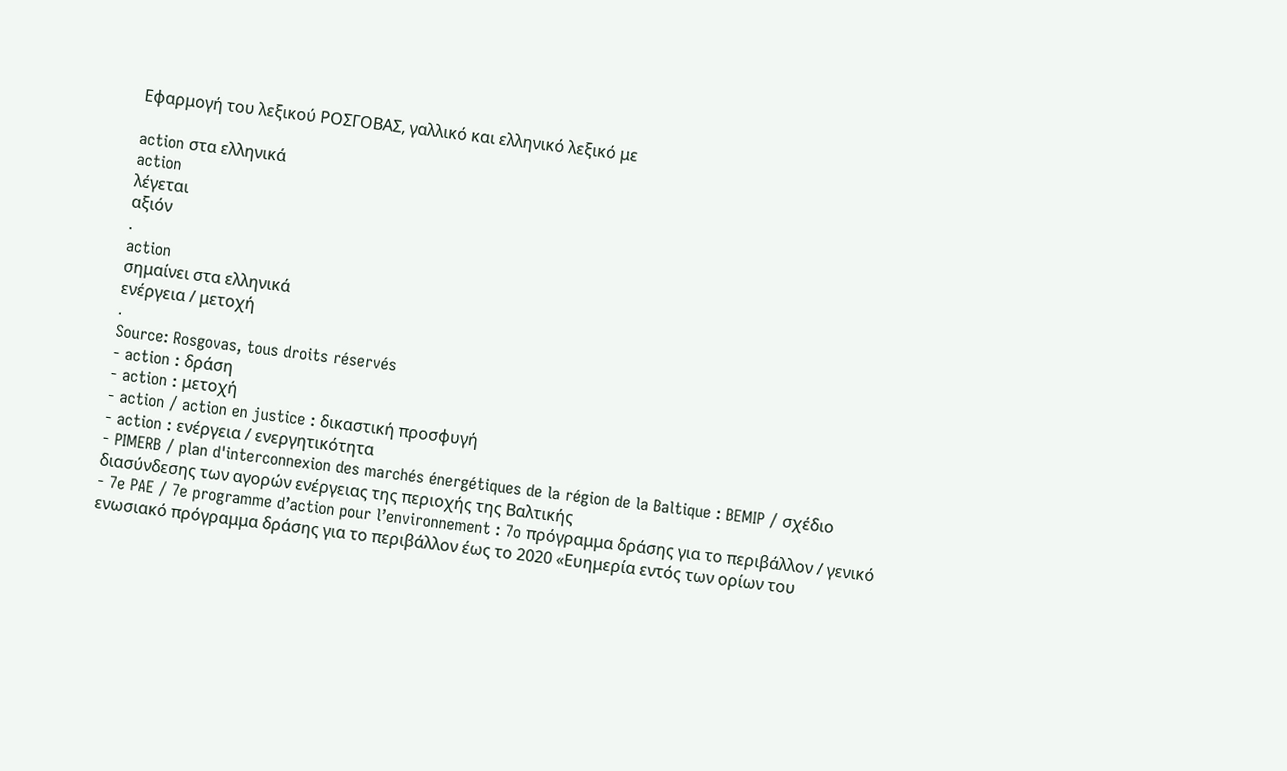Εφαρμογή του λεξικού ΡΟΣΓΟΒΑΣ, γαλλικό και ελληνικό λεξικό με

action στα ελληνικά
action
λέγεται
αξιόν
.
action
σημαίνει στα ελληνικά
ενέργεια / μετοχή
.
Source: Rosgovas, tous droits réservés
- action : δράση
- action : μετοχή
- action / action en justice : δικαστική προσφυγή
- action : ενέργεια / ενεργητικότητα
- PIMERB / plan d'interconnexion des marchés énergétiques de la région de la Baltique : BEMIP / σχέδιο διασύνδεσης των αγορών ενέργειας της περιοχής της Βαλτικής
- 7e PAE / 7e programme d’action pour l’environnement : 7o πρόγραμμα δράσης για το περιβάλλον / γενικό ενωσιακό πρόγραμμα δράσης για το περιβάλλον έως το 2020 «Ευημερία εντός των ορίων του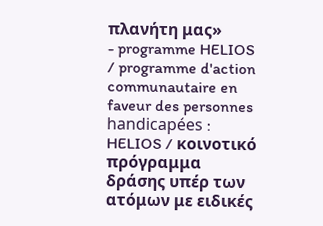πλανήτη μας»
- programme HELIOS / programme d'action communautaire en faveur des personnes handicapées : HELIOS / κοινοτικό πρόγραμμα δράσης υπέρ των ατόμων με ειδικές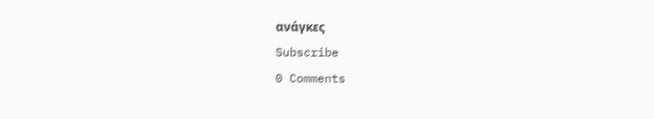ανάγκες
Subscribe
0 Comments